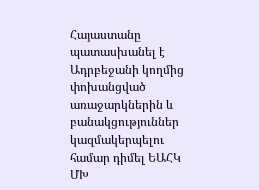Հայաստանը պատասխանել է Ադրբեջանի կողմից փոխանցված առաջարկներին և բանակցություններ կազմակերպելու համար դիմել ԵԱՀԿ ՄԽ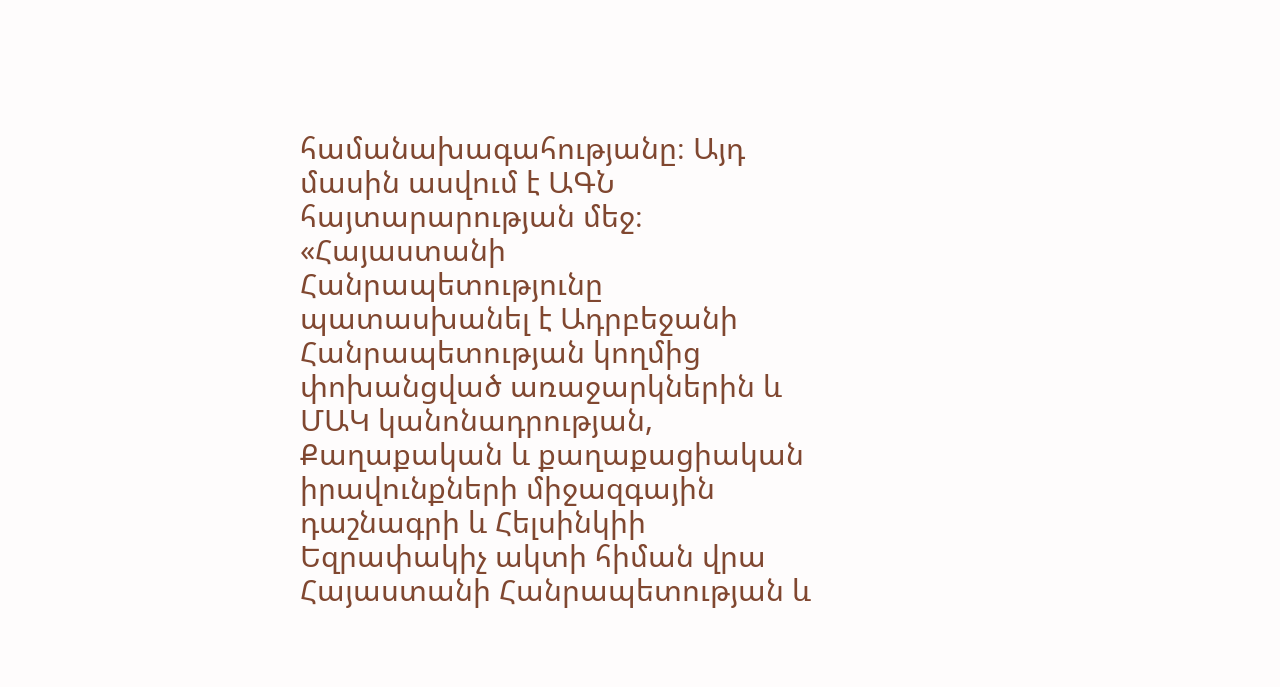համանախագահությանը։ Այդ մասին ասվում է ԱԳՆ հայտարարության մեջ։
«Հայաստանի Հանրապետությունը պատասխանել է Ադրբեջանի Հանրապետության կողմից փոխանցված առաջարկներին և ՄԱԿ կանոնադրության, Քաղաքական և քաղաքացիական իրավունքների միջազգային դաշնագրի և Հելսինկիի Եզրափակիչ ակտի հիման վրա Հայաստանի Հանրապետության և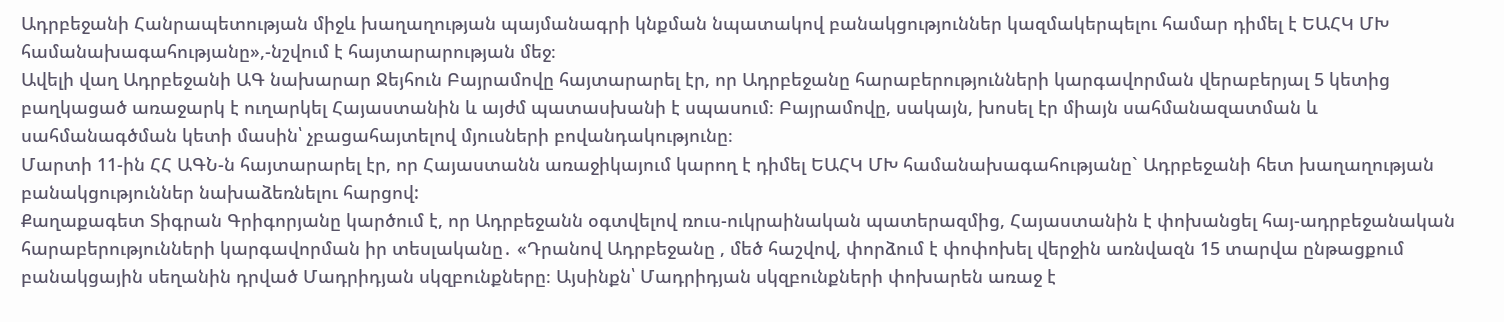Ադրբեջանի Հանրապետության միջև խաղաղության պայմանագրի կնքման նպատակով բանակցություններ կազմակերպելու համար դիմել է ԵԱՀԿ ՄԽ համանախագահությանը»,-նշվում է հայտարարության մեջ։
Ավելի վաղ Ադրբեջանի ԱԳ նախարար Ջեյհուն Բայրամովը հայտարարել էր, որ Ադրբեջանը հարաբերությունների կարգավորման վերաբերյալ 5 կետից բաղկացած առաջարկ է ուղարկել Հայաստանին և այժմ պատասխանի է սպասում։ Բայրամովը, սակայն, խոսել էր միայն սահմանազատման և սահմանագծման կետի մասին՝ չբացահայտելով մյուսների բովանդակությունը։
Մարտի 11-ին ՀՀ ԱԳՆ-ն հայտարարել էր, որ Հայաստանն առաջիկայում կարող է դիմել ԵԱՀԿ ՄԽ համանախագահությանը` Ադրբեջանի հետ խաղաղության բանակցություններ նախաձեռնելու հարցով:
Քաղաքագետ Տիգրան Գրիգորյանը կարծում է, որ Ադրբեջանն օգտվելով ռուս-ուկրաինական պատերազմից, Հայաստանին է փոխանցել հայ-ադրբեջանական հարաբերությունների կարգավորման իր տեսլականը․ «Դրանով Ադրբեջանը , մեծ հաշվով, փորձում է փոփոխել վերջին առնվազն 15 տարվա ընթացքում բանակցային սեղանին դրված Մադրիդյան սկզբունքները։ Այսինքն՝ Մադրիդյան սկզբունքների փոխարեն առաջ է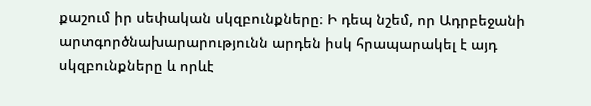քաշում իր սեփական սկզբունքները։ Ի դեպ նշեմ, որ Ադրբեջանի արտգործնախարարությունն արդեն իսկ հրապարակել է այդ սկզբունքները և որևէ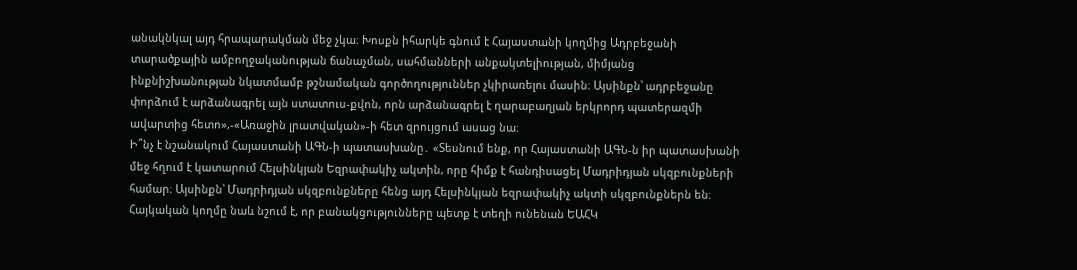անակնկալ այդ հրապարակման մեջ չկա։ Խոսքն իհարկե գնում է Հայաստանի կողմից Ադրբեջանի տարածքային ամբողջականության ճանաչման, սահմանների անքակտելիության, միմյանց ինքնիշխանության նկատմամբ թշնամական գործողություններ չկիրառելու մասին։ Այսինքն՝ ադրբեջանը փորձում է արձանագրել այն ստատուս-քվոն, որն արձանագրել է ղարաբաղյան երկրորդ պատերազմի ավարտից հետո»,-«Առաջին լրատվական»-ի հետ զրույցում ասաց նա։
Ի՞նչ է նշանակում Հայաստանի ԱԳՆ-ի պատասխանը․ «Տեսնում ենք, որ Հայաստանի ԱԳՆ-ն իր պատասխանի մեջ հղում է կատարում Հելսինկյան Եզրափակիչ ակտին, որը հիմք է հանդիսացել Մադրիդյան սկզբունքների համար։ Այսինքն՝ Մադրիդյան սկզբունքները հենց այդ Հելսինկյան եզրափակիչ ակտի սկզբունքներն են։ Հայկական կողմը նաև նշում է, որ բանակցությունները պետք է տեղի ունենան ԵԱՀԿ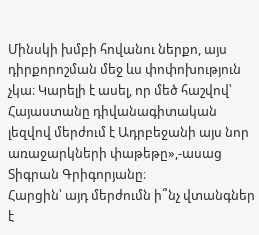Մինսկի խմբի հովանու ներքո, այս դիրքորոշման մեջ ևս փոփոխություն չկա։ Կարելի է ասել, որ մեծ հաշվով՝ Հայաստանը դիվանագիտական լեզվով մերժում է Ադրբեջանի այս նոր առաջարկների փաթեթը»,-ասաց Տիգրան Գրիգորյանը։
Հարցին՝ այդ մերժումն ի՞նչ վտանգներ է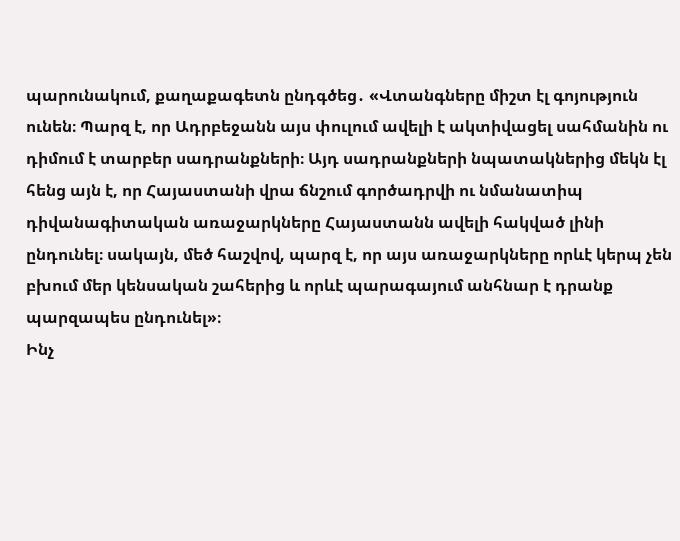պարունակում, քաղաքագետն ընդգծեց․ «Վտանգները միշտ էլ գոյություն ունեն։ Պարզ է, որ Ադրբեջանն այս փուլում ավելի է ակտիվացել սահմանին ու դիմում է տարբեր սադրանքների։ Այդ սադրանքների նպատակներից մեկն էլ հենց այն է, որ Հայաստանի վրա ճնշում գործադրվի ու նմանատիպ դիվանագիտական առաջարկները Հայաստանն ավելի հակված լինի ընդունել։ սակայն, մեծ հաշվով, պարզ է, որ այս առաջարկները որևէ կերպ չեն բխում մեր կենսական շահերից և որևէ պարագայում անհնար է դրանք պարզապես ընդունել»։
Ինչ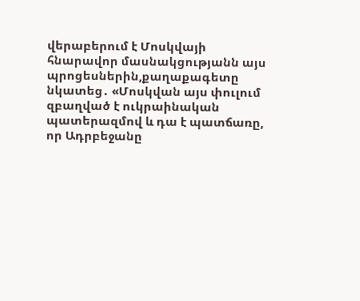վերաբերում է Մոսկվայի հնարավոր մասնակցությանն այս պրոցեսներին,քաղաքագետը նկատեց․ «Մոսկվան այս փուլում զբաղված է ուկրաինական պատերազմով և դա է պատճառը, որ Ադրբեջանը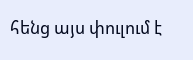հենց այս փուլում է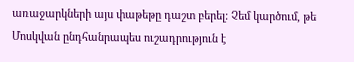առաջարկների այս փաթեթը դաշտ բերել։ Չեմ կարծում, թե Մոսկվան ընդհանրապես ուշադրություն է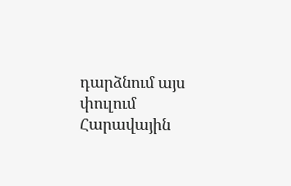դարձնում այս փուլում Հարավային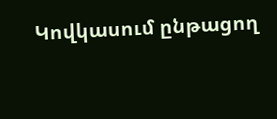Կովկասում ընթացող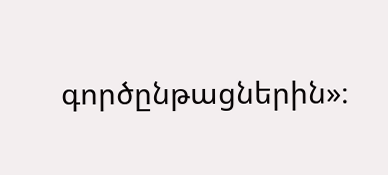գործընթացներին»։